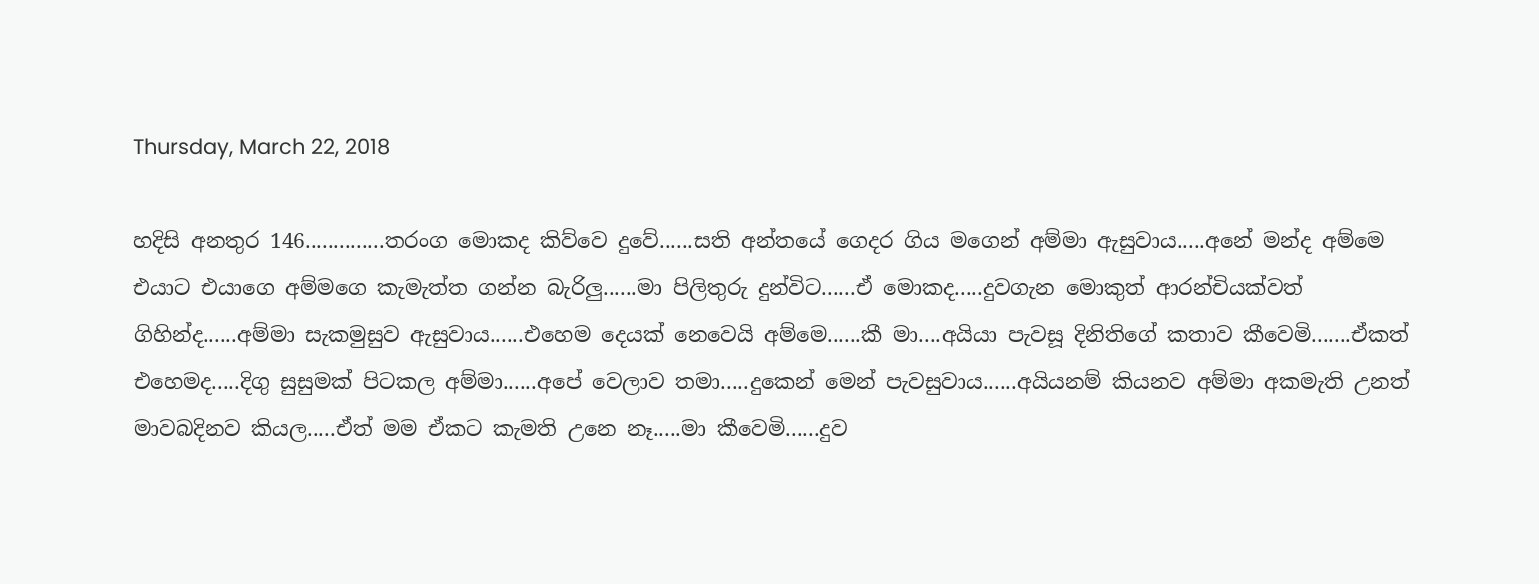Thursday, March 22, 2018

හදිසි අනතුර 146..............තරංග මොකද කිව්වෙ දුවේ......සති අන්තයේ ගෙදර ගිය මගෙන් අම්මා ඇසුවාය.....අනේ මන්ද අම්මෙ එයාට එයාගෙ අම්මගෙ කැමැත්ත ගන්න බැරිලු......මා පිලිතුරු දුන්විට......ඒ මොකද.....දුවගැන මොකුත් ආරන්චියක්වත් ගිහින්ද......අම්මා සැකමුසුව ඇසුවාය......එහෙම දෙයක් නෙවෙයි අම්මෙ......කී මා....අයියා පැවසූ දිනිතිගේ කතාව කීවෙමි.......ඒකත් එහෙමද.....දිගු සුසුමක් පිටකල අම්මා......අපේ වෙලාව තමා.....දුකෙන් මෙන් පැවසුවාය......අයියනම් කියනව අම්මා අකමැති උනත් මාවබදිනව කියල.....ඒත් මම ඒකට කැමති උනෙ නෑ.....මා කීවෙමි......දුව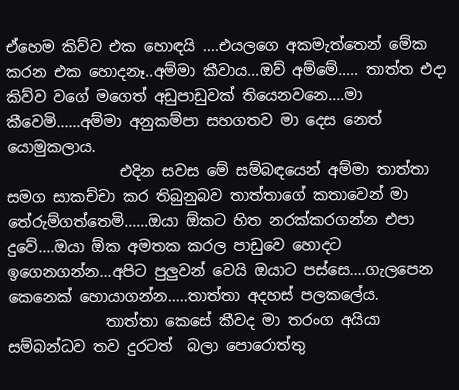ඒහෙම කිව්ව එක හොඳයි ....එයලගෙ අකමැත්තෙන් මේක කරන එක හොදනෑ..අම්මා කීවාය...ඔව් අම්මේ..... තාත්ත එදා කිව්ව වගේ මගෙත් අඩුපාඩුවක් තියෙනවනෙ....මා කීවෙමි......අම්මා අනුකම්පා සහගතව මා දෙස නෙත් යොමුකලාය.
               එදින සවස මේ සම්බඳයෙන් අම්මා තාත්තා සමග සාකච්චා කර තිබුනුබව තාත්තාගේ කතාවෙන් මා තේරුම්ගත්තෙමි......ඔයා ඕකට හිත නරක්කරගන්න එපා දුවේ....ඔයා ඕක අමතක කරල පාඩුවෙ හොදට ඉගෙනගන්න...අපිට පුලුවන් වෙයි ඔයාට පස්සෙ....ගැලපෙන කෙනෙක් හොයාගන්න.....තාත්තා අදහස් පලකලේය.
             තාත්තා කෙසේ කීවද මා තරංග අයියා සම්බන්ධව තව දුරටත්  බලා පොරොත්තු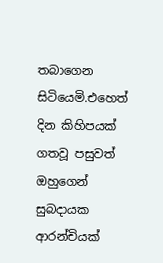තබාගෙන සිටියෙමි.එහෙත් දින කිහිපයක් ගතවූ පසුවත් ඔහුගෙන් සුබදායක ආරන්චියක්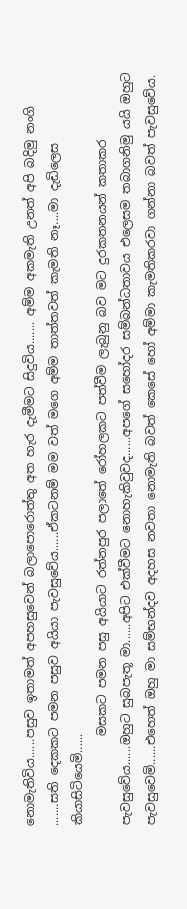නොමැතිවිය......පසුව ඉතාමත් අපහසුවෙන් බලාපොරොත්තු අත හැර දැමීමට සිදුවිය....... අම්ම අකමැති උනත් අපි බදිමු නංගි .......සති දෙකකට පමන පසුව අයියා පැවසුවේය......ඒකටනම් මම වත් මගෙ අම්ම තාත්තවත් කැමති නෑ....මා දැඩිලෙස කියාසිටියෙමි......
               මසකට පමන පසු අයියාට රත්නපුර පලාතේ රෝහලකට පත්වීම ලැබුනු බව මට දුරකතනයන් කතාකර පැවසුවේය......ඔහුට සුබපැතූ මා......අපිට එක්වීමට නොහැකිවුවද......අපගේ සහෝදර සම්බන්ධතාවය එලෙසම තබාගනිමු යයි ඔහුට පැවසුවෙමි......එහෙත් ඔහු මා සම්භන්දව අදහස නවතා නොමැති බවත් කෙසේ හෝ අම්මා කැමතිකරවා ගන්නා බවත් පැවසුවේය.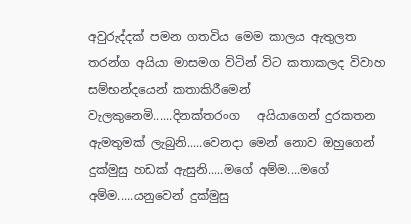අවුරුද්දක් පමන ගතවිය මෙම කාලය ඇතුලත තරන්ග අයියා මාසමග විටින් විට කතාකලද විවාහ සම්භන්දයෙන් කතාකිරීමෙන් වැලකුනෙමි......දිනක්තරංග   අයියාගෙන් දුරකතන ඇමතුමක් ලැබුනි.....වෙනදා මෙන් නොව ඔහුගෙන් දුක්මුසු හඩක් ඇසුනි.....මගේ අම්ම....මගේ අම්ම.....යනුවෙන් දුක්මුසු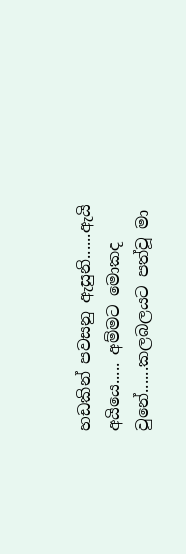හඩකින් පවසනු ඇසුනි......ඇයි අයියෙ..... අම්මට මොකද වුනේ......කලබලයට පත්වූ මා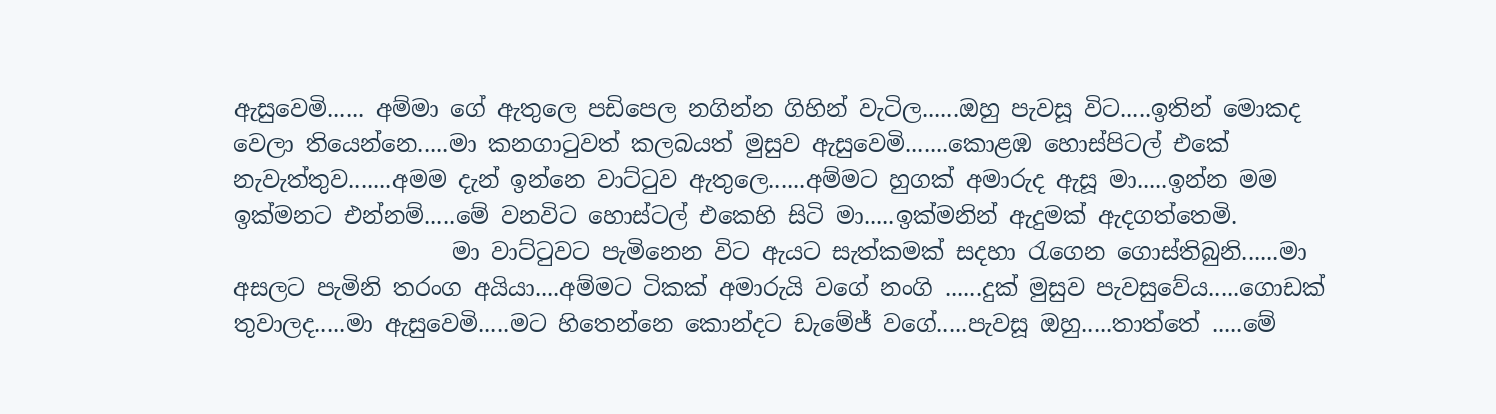ඇසුවෙමි...... අම්මා ගේ ඇතුලෙ පඩිපෙල නගින්න ගිහින් වැටිල......ඔහු පැවසූ විට.....ඉතින් මොකද වෙලා තියෙන්නෙ.....මා කනගාටුවත් කලබයත් මුසුව ඇසුවෙමි.......කොළඹ හොස්පිටල් එකේ නැවැත්තුව.......අමම දැන් ඉන්නෙ වාට්ටුව ඇතුලෙ......අම්මට හුගක් අමාරුද ඇසූ මා.....ඉන්න මම ඉක්මනට එන්නම්.....මේ වනවිට හොස්ටල් එකෙහි සිටි මා.....ඉක්මනින් ඇදුමක් ඇදගත්තෙමි.
                   මා වාට්ටුවට පැමිනෙන විට ඇයට සැත්කමක් සදහා රැගෙන ගොස්තිබුනි......මා අසලට පැමිනි තරංග අයියා....අම්මට ටිකක් අමාරුයි වගේ නංගි ......දුක් මුසුව පැවසුවේය.....ගොඩක් තුවාලද.....මා ඇසුවෙමි.....මට හිතෙන්නෙ කොන්දට ඩැමේජ් වගේ.....පැවසූ ඔහු.....තාත්තේ .....මේ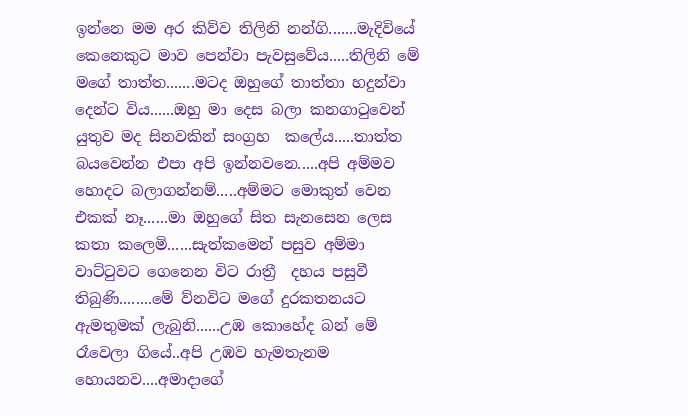ඉන්නෙ මම අර කිව්ව තිලිනි නන්ගි.......මැදිවියේ කෙනෙකුට මාව පෙන්වා පැවසුවේය.....තිලිනි මේ මගේ තාත්ත.......මටද ඔහුගේ තාත්තා හදුන්වා දෙන්ට විය......ඔහු මා දෙස බලා කනගාටුවෙන් යුතුව මද සිනවකින් සංග්‍රහ  කලේය.....තාත්ත බයවෙන්න එපා අපි ඉන්නවනෙ.....අපි අම්මව හොදට බලාගන්නම්.....අම්මට මොකුත් වෙන එකක් නෑ......මා ඔහුගේ සිත සැනසෙන ලෙස කතා කලෙමි......සැත්කමෙන් පසුව අම්මා වාට්ටුවට ගෙනෙන විට රාත්‍රී  දහය පසුවී තිබුණි........මේ ව්නවිට මගේ දුරකතනයට ඇමතුමක් ලැබුනි......උඹ කොහේද බන් මේ රෑවෙලා ගියේ..අපි උඹව හැමතැනම හොයනව....අමාදාගේ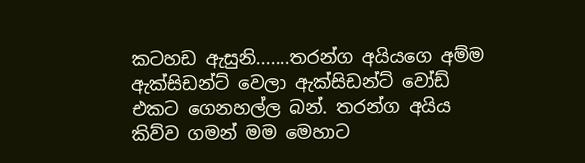කටහඩ ඇසුනි.......තරන්ග අයියගෙ අම්ම ඇක්සිඩන්ට් වෙලා ඇක්සිඩන්ට් වෝඩ් එකට ගෙනහල්ල බන්. තරන්ග අයිය කිව්ව ගමන් මම මෙහාට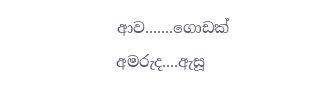ආව.......ගොඩක් අමරුද....ඇසූ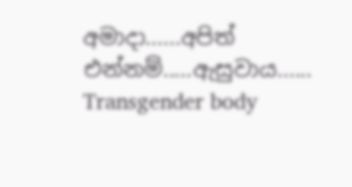අමාදා......අපිත් එන්නම්.....ඇසුවාය......
Transgender body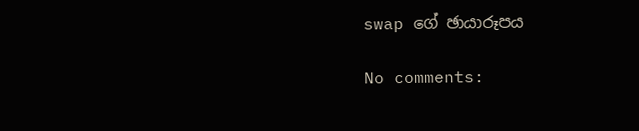swap ගේ ඡායාරූපය

No comments: